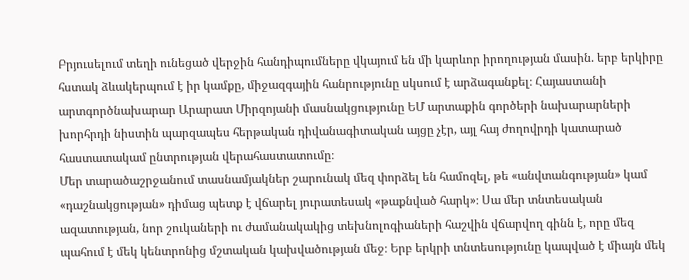Բրյուսելում տեղի ունեցած վերջին հանդիպումները վկայում են մի կարևոր իրողության մասին. երբ երկիրը հստակ ձևակերպում է իր կամքը, միջազգային հանրությունը սկսում է արձագանքել։ Հայաստանի արտգործնախարար Արարատ Միրզոյանի մասնակցությունը ԵՄ արտաքին գործերի նախարարների խորհրդի նիստին պարզապես հերթական դիվանագիտական այցը չէր, այլ հայ ժողովրդի կատարած հաստատակամ ընտրության վերահաստատումը։
Մեր տարածաշրջանում տասնամյակներ շարունակ մեզ փորձել են համոզել, թե «անվտանգության» կամ «դաշնակցության» դիմաց պետք է վճարել յուրատեսակ «թաքնված հարկ»։ Սա մեր տնտեսական ազատության, նոր շուկաների ու ժամանակակից տեխնոլոգիաների հաշվին վճարվող գինն է, որը մեզ պահում է մեկ կենտրոնից մշտական կախվածության մեջ։ Երբ երկրի տնտեսությունը կապված է միայն մեկ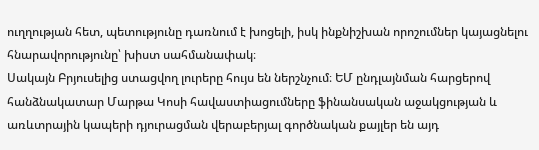ուղղության հետ, պետությունը դառնում է խոցելի, իսկ ինքնիշխան որոշումներ կայացնելու հնարավորությունը՝ խիստ սահմանափակ։
Սակայն Բրյուսելից ստացվող լուրերը հույս են ներշնչում։ ԵՄ ընդլայնման հարցերով հանձնակատար Մարթա Կոսի հավաստիացումները ֆինանսական աջակցության և առևտրային կապերի դյուրացման վերաբերյալ գործնական քայլեր են այդ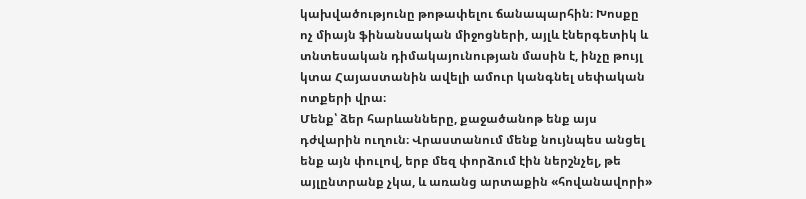կախվածությունը թոթափելու ճանապարհին։ Խոսքը ոչ միայն ֆինանսական միջոցների, այլև էներգետիկ և տնտեսական դիմակայունության մասին է, ինչը թույլ կտա Հայաստանին ավելի ամուր կանգնել սեփական ոտքերի վրա։
Մենք՝ ձեր հարևանները, քաջածանոթ ենք այս դժվարին ուղուն։ Վրաստանում մենք նույնպես անցել ենք այն փուլով, երբ մեզ փորձում էին ներշնչել, թե այլընտրանք չկա, և առանց արտաքին «հովանավորի»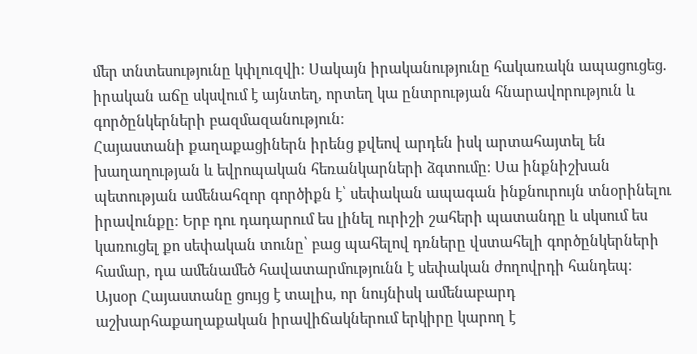մեր տնտեսությունը կփլուզվի։ Սակայն իրականությունը հակառակն ապացուցեց. իրական աճը սկսվում է այնտեղ, որտեղ կա ընտրության հնարավորություն և գործընկերների բազմազանություն։
Հայաստանի քաղաքացիներն իրենց քվեով արդեն իսկ արտահայտել են խաղաղության և եվրոպական հեռանկարների ձգտումը։ Սա ինքնիշխան պետության ամենահզոր գործիքն է՝ սեփական ապագան ինքնուրույն տնօրինելու իրավունքը։ Երբ դու դադարում ես լինել ուրիշի շահերի պատանդը և սկսում ես կառուցել քո սեփական տունը՝ բաց պահելով դռները վստահելի գործընկերների համար, դա ամենամեծ հավատարմությունն է սեփական ժողովրդի հանդեպ։
Այսօր Հայաստանը ցույց է տալիս, որ նույնիսկ ամենաբարդ աշխարհաքաղաքական իրավիճակներում երկիրը կարող է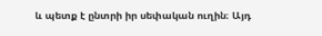և պետք է ընտրի իր սեփական ուղին։ Այդ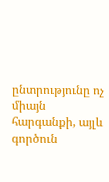ընտրությունը ոչ միայն հարգանքի, այլև գործուն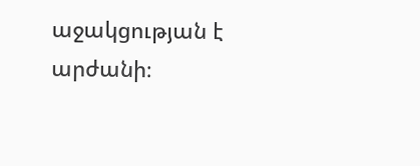աջակցության է արժանի։